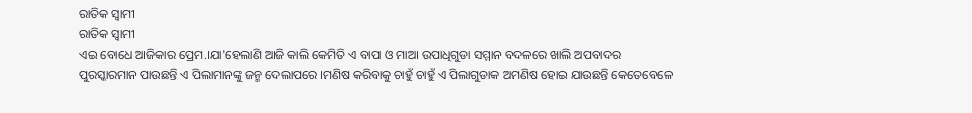ରାତିକ ସ୍ଵାମୀ
ରାତିକ ସ୍ଵାମୀ
ଏଇ ବୋଧେ ଆଜିକାର ପ୍ରେମ.।ଯା'ହେଲାଣି ଆଜି କାଲି କେମିତି ଏ ବାପା ଓ ମାଆ ଉପାଧିଗୁଡା ସମ୍ମାନ ବଦଳରେ ଖାଲି ଅପବାଦର ପୁରସ୍କାରମାନ ପାଉଛନ୍ତି ଏ ପିଲାମାନଙ୍କୁ ଜନ୍ମ ଦେଲାପରେ ।ମଣିଷ କରିବାକୁ ଚାହୁଁ ଚାହୁଁ ଏ ପିଲାଗୁଡାକ ଅମଣିଷ ହୋଇ ଯାଉଛନ୍ତି କେତେବେଳେ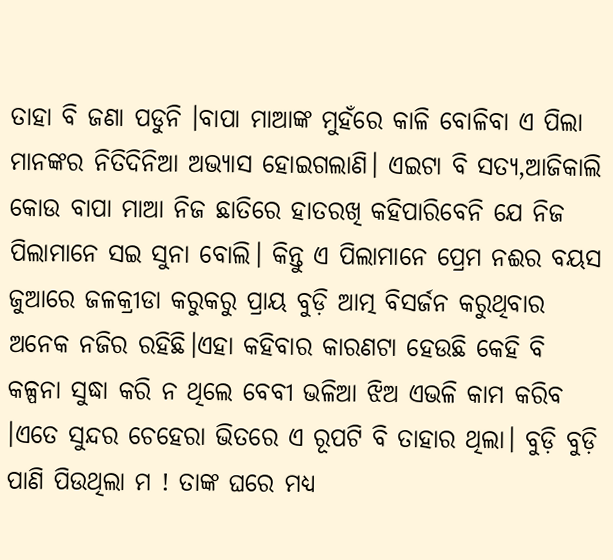ତାହା ବି ଜଣା ପଡୁନି ।ବାପା ମାଆଙ୍କ ମୁହଁରେ କାଳି ବୋଳିବା ଏ ପିଲା ମାନଙ୍କର ନିତିଦିନିଆ ଅଭ୍ୟାସ ହୋଇଗଲାଣି। ଏଇଟା ବି ସତ୍ଯ,ଆଜିକାଲି କୋଉ ବାପା ମାଆ ନିଜ ଛାତିରେ ହାତରଖି କହିପାରିବେନି ଯେ ନିଜ ପିଲାମାନେ ସଇ ସୁନା ବୋଲି। କିନ୍ତୁ ଏ ପିଲାମାନେ ପ୍ରେମ ନଈର ବୟସ ଜୁଆରେ ଜଳକ୍ରୀଡା କରୁକରୁ ପ୍ରାୟ ବୁଡ଼ି ଆତ୍ମ ବିସର୍ଜନ କରୁଥିବାର ଅନେକ ନଜିର ରହିଛି।ଏହା କହିବାର କାରଣଟା ହେଉଛି କେହି ବି କଳ୍ପନା ସୁଦ୍ଧା କରି ନ ଥିଲେ ବେବୀ ଭଳିଆ ଝିଅ ଏଭଳି କାମ କରିବ ।ଏତେ ସୁନ୍ଦର ଚେହେରା ଭିତରେ ଏ ରୂପଟି ବି ତାହାର ଥିଲା। ବୁଡ଼ି ବୁଡ଼ି ପାଣି ପିଉଥିଲା ମ ! ତାଙ୍କ ଘରେ ମଧ୍ଯ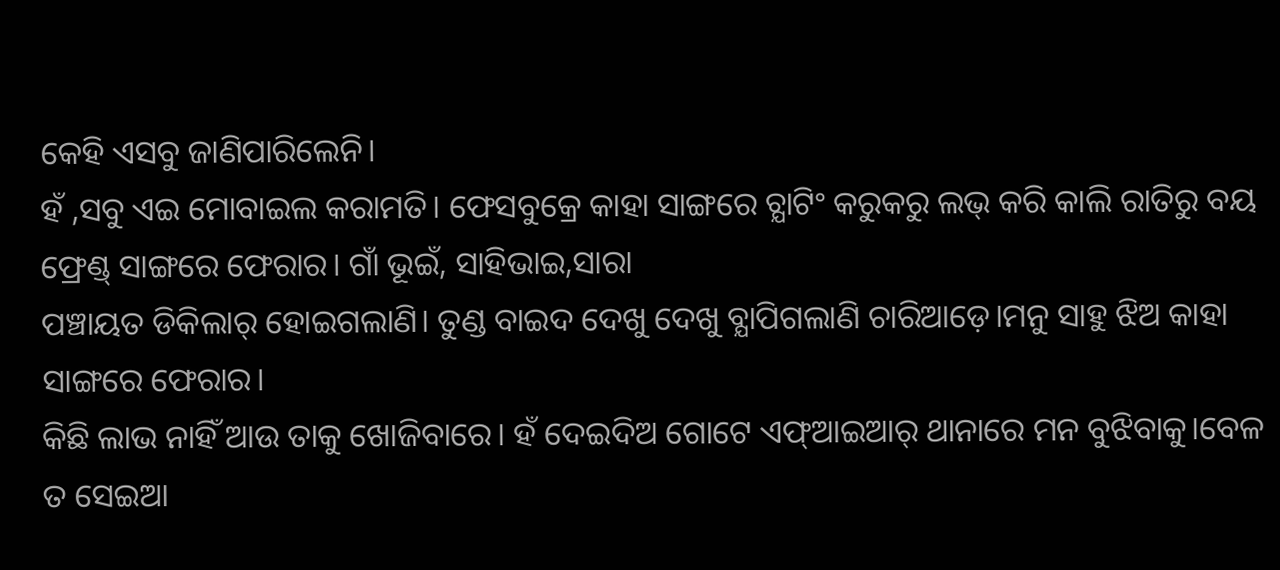କେହି ଏସବୁ ଜାଣିପାରିଲେନି।
ହଁ ,ସବୁ ଏଇ ମୋବାଇଲ କରାମତି। ଫେସବୁକ୍ରେ କାହା ସାଙ୍ଗରେ ଚ୍ଯାଟିଂ କରୁକରୁ ଲଭ୍ କରି କାଲି ରାତିରୁ ବୟ ଫ୍ରେଣ୍ଡ୍ ସାଙ୍ଗରେ ଫେରାର। ଗାଁ ଭୂଇଁ, ସାହିଭାଇ,ସାରା
ପଞ୍ଚାୟତ ଡିକିଲାର୍ ହୋଇଗଲାଣି। ତୁଣ୍ଡ ବାଇଦ ଦେଖୁ ଦେଖୁ ବ୍ଯାପିଗଲାଣି ଚାରିଆଡ଼େ।ମନୁ ସାହୁ ଝିଅ କାହା ସାଙ୍ଗରେ ଫେରାର।
କିଛି ଲାଭ ନାହିଁ ଆଉ ତାକୁ ଖୋଜିବାରେ। ହଁ ଦେଇଦିଅ ଗୋଟେ ଏଫ୍ଆଇଆର୍ ଥାନାରେ ମନ ବୁଝିବାକୁ।ବେଳ ତ ସେଇଆ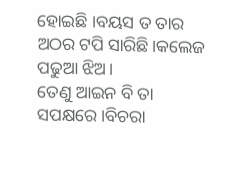ହୋଇଛି ।ବୟସ ତ ତାର ଅଠର ଟପି ସାରିଛି।କଲେଜ ପଢୁଆ ଝିଅ।
ତେଣୁ ଆଇନ ବି ତା ସପକ୍ଷରେ।ବିଚରା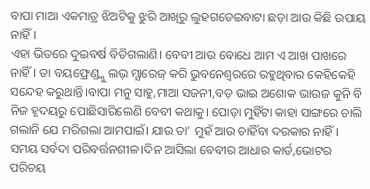ବାପା ମାଆ ଏକମାତ୍ର ଝିଅଟିକୁ ଝୁରି ଆଖିରୁ ଲୁହଗଡେଇବାଟା ଛଡ଼ା ଆଉ କିଛି ଉପାୟ ନାହିଁ।
ଏହା ଭିତରେ ଦୁଇବର୍ଷ ବିତିଗଲାଣି। ବେବୀ ଆଉ ବୋଧେ ଆମ ଏ ଆଖ ପାଖରେ ନାହିଁ। ତା ବୟଫ୍ରେଣ୍ଡ୍କୁ ଲଭ୍ ମ୍ଯାରେଜ୍ କରି ଭୁବନେଶ୍ୱରରେ ରହୁଥିବାର କେହିକେହି ସନ୍ଦେହ କରୁଥାନ୍ତି।ବାପା ମନୁ ସାହୁ,ମାଆ ସଜନୀ,ବଡ଼ ଭାଇ ଅଶୋକ ଭାଉଜ କୁନି ବି ନିଜ ହୃଦୟରୁ ପୋଛିସାରିଲେଣି ବେବୀ କଥାକୁ। ପୋଡ଼ା ମୁହିଁଟା କାହା ସାଙ୍ଗରେ ଚାଲି ଗଲାନି ଯେ ମରିଗଲା ଆମପାଇଁ। ଯାଉ ତା' ମୁହଁ ଆଉ ଚାହିଁବା ଦରକାର ନାହିଁ।
ସମୟ ସର୍ବଦା ପରିବର୍ତ୍ତନଶୀଳ।ଦିନ ଆସିଲା ବେବୀର ଆଧାର କାର୍ଡ,ଭୋଟର ପରିଚୟ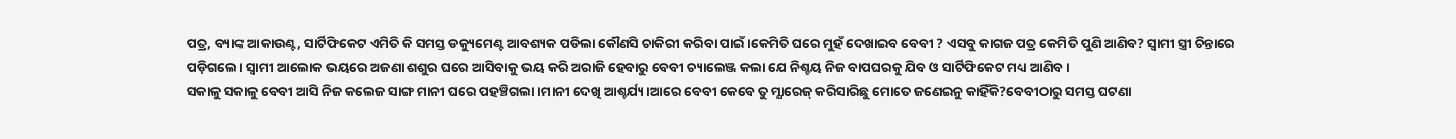ପତ୍ର, ବ୍ୟାଙ୍କ ଆକାଉଣ୍ଟ, ସାର୍ଟିଫିକେଟ ଏମିତି କି ସମସ୍ତ ଡକ୍ୟୁମେଣ୍ଟ ଆବଶ୍ୟକ ପଡିଲା କୌଣସି ଚାକିରୀ କରିବା ପାଇଁ।କେମିତି ଘରେ ମୁହଁ ଦେଖାଇବ ବେବୀ ? ଏସବୁ କାଗଜ ପତ୍ର କେମିତି ପୁଣି ଆଣିବ? ସ୍ଵାମୀ ସ୍ତ୍ରୀ ଚିନ୍ତାରେ ପଡ଼ିଗଲେ। ସ୍ଵାମୀ ଆଲୋକ ଭୟରେ ଅଜଣା ଶଶୁର ଘରେ ଆସିବାକୁ ଭୟ କରି ଅରାଜି ହେବାରୁ ବେବୀ ଚ୍ୟାଲେଞ୍ଜ କଲା ଯେ ନିଶ୍ଚୟ ନିଜ ବାପଘରକୁ ଯିବ ଓ ସାର୍ଟିଫିକେଟ ମଧ୍ୟ ଆଣିବ।
ସକାଳୁ ସକାଳୁ ବେବୀ ଆସି ନିଜ କଲେଜ ସାଙ୍ଗ ମାନୀ ଘରେ ପହଞ୍ଚିଗଲା।ମାନୀ ଦେଖି ଆଶ୍ଚର୍ଯ୍ୟ।ଆରେ ବେବୀ କେବେ ତୁ ମ୍ଯାରେଜ୍ କରିସାରିଛୁ ମୋତେ ଜଣେଇନୁ କାହିଁକି?ବେବୀଠାରୁ ସମସ୍ତ ଘଟଣା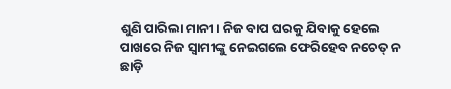ଶୁଣି ପାରିଲା ମାନୀ। ନିଜ ବାପ ଘରକୁ ଯିବାକୁ ହେଲେ ପାଖରେ ନିଜ ସ୍ଵାମୀଙ୍କୁ ନେଇଗଲେ ଫେରିହେବ ନଚେତ୍ ନ ଛାଡ଼ି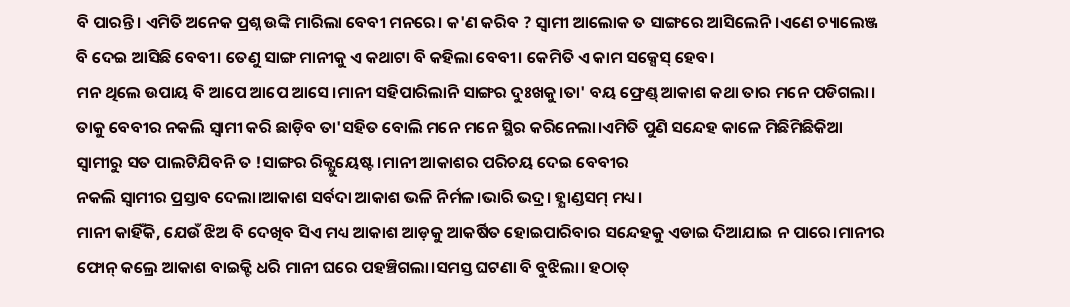ବି ପାରନ୍ତି। ଏମିତି ଅନେକ ପ୍ରଶ୍ନ ଉଙ୍କି ମାରିଲା ବେବୀ ମନରେ। କ'ଣ କରିବ ? ସ୍ଵାମୀ ଆଲୋକ ତ ସାଙ୍ଗରେ ଆସିଲେନି।ଏଣେ ଚ୍ୟାଲେଞ୍ଜ ବି ଦେଇ ଆସିଛି ବେବୀ। ତେଣୁ ସାଙ୍ଗ ମାନୀକୁ ଏ କଥାଟା ବି କହିଲା ବେବୀ। କେମିତି ଏ କାମ ସକ୍ସେସ୍ ହେବ।
ମନ ଥିଲେ ଉପାୟ ବି ଆପେ ଆପେ ଆସେ।ମାନୀ ସହିପାରିଲାନି ସାଙ୍ଗର ଦୁଃଖକୁ।ତା' ବୟ ଫ୍ରେଣ୍ଡ୍ ଆକାଶ କଥା ତାର ମନେ ପଡିଗଲା।
ତାକୁ ବେବୀର ନକଲି ସ୍ଵାମୀ କରି ଛାଡ଼ିବ ତା'ସହିତ ବୋଲି ମନେ ମନେ ସ୍ଥିର କରିନେଲା।ଏମିତି ପୁଣି ସନ୍ଦେହ କାଳେ ମିଛିମିଛିକିଆ ସ୍ଵାମୀରୁ ସତ ପାଲଟିଯିବନି ତ !ସାଙ୍ଗର ରିକ୍ଯୁୟେଷ୍ଟ।ମାନୀ ଆକାଶର ପରିଚୟ ଦେଇ ବେବୀର
ନକଲି ସ୍ଵାମୀର ପ୍ରସ୍ତାବ ଦେଲା।ଆକାଶ ସର୍ବଦା ଆକାଶ ଭଳି ନିର୍ମଳ।ଭାରି ଭଦ୍ର। ହ୍ଯାଣ୍ଡସମ୍ ମଧ୍ୟ।
ମାନୀ କାହିଁକି, ଯେଉଁ ଝିଅ ବି ଦେଖିବ ସିଏ ମଧ୍ୟ ଆକାଶ ଆଡ଼କୁ ଆକର୍ଷିତ ହୋଇପାରିବାର ସନ୍ଦେହକୁ ଏଡାଇ ଦିଆଯାଇ ନ ପାରେ।ମାନୀର ଫୋନ୍ କଲ୍ରେ ଆକାଶ ବାଇକ୍ଟି ଧରି ମାନୀ ଘରେ ପହଞ୍ଚିଗଲା।ସମସ୍ତ ଘଟଣା ବି ବୁଝିଲା। ହଠାତ୍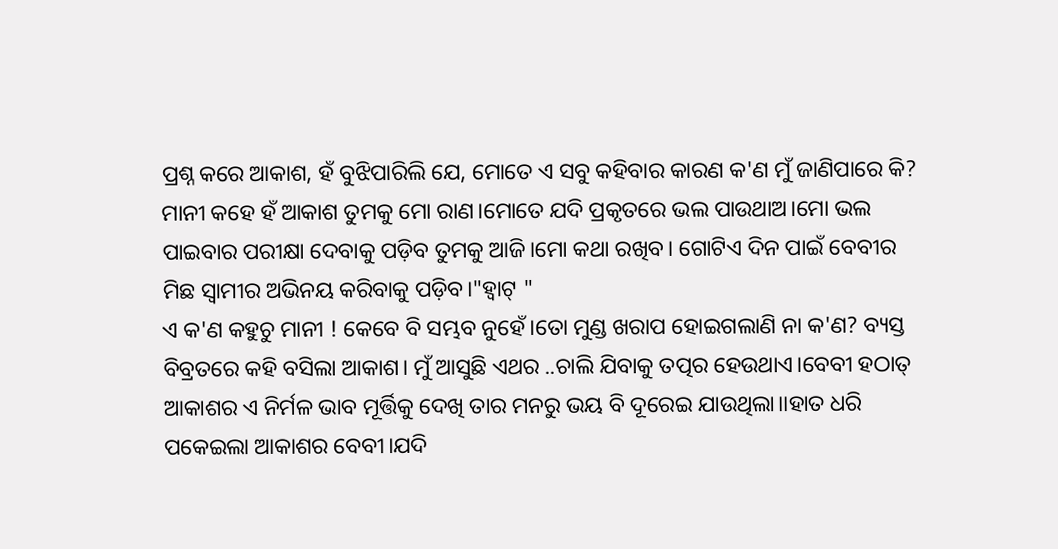ପ୍ରଶ୍ନ କରେ ଆକାଶ, ହଁ ବୁଝିପାରିଲି ଯେ, ମୋତେ ଏ ସବୁ କହିବାର କାରଣ କ'ଣ ମୁଁ ଜାଣିପାରେ କି? ମାନୀ କହେ ହଁ ଆକାଶ ତୁମକୁ ମୋ ରାଣ।ମୋତେ ଯଦି ପ୍ରକୃତରେ ଭଲ ପାଉଥାଅ।ମୋ ଭଲ ପାଇବାର ପରୀକ୍ଷା ଦେବାକୁ ପଡ଼ିବ ତୁମକୁ ଆଜି।ମୋ କଥା ରଖିବ। ଗୋଟିଏ ଦିନ ପାଇଁ ବେବୀର ମିଛ ସ୍ଵାମୀର ଅଭିନୟ କରିବାକୁ ପଡ଼ିବ।"ହ୍ଵାଟ୍ "
ଏ କ'ଣ କହୁଚୁ ମାନୀ ! କେବେ ବି ସମ୍ଭବ ନୁହେଁ।ତୋ ମୁଣ୍ଡ ଖରାପ ହୋଇଗଲାଣି ନା କ'ଣ? ବ୍ୟସ୍ତ ବିବ୍ରତରେ କହି ବସିଲା ଆକାଶ। ମୁଁ ଆସୁଛି ଏଥର ..ଚାଲି ଯିବାକୁ ତତ୍ପର ହେଉଥାଏ।ବେବୀ ହଠାତ୍ ଆକାଶର ଏ ନିର୍ମଳ ଭାବ ମୂର୍ତ୍ତିକୁ ଦେଖି ତାର ମନରୁ ଭୟ ବି ଦୂରେଇ ଯାଉଥିଲା।।ହାତ ଧରି ପକେଇଲା ଆକାଶର ବେବୀ।ଯଦି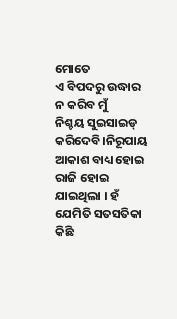ମୋତେ
ଏ ବିପଦରୁ ଉଦ୍ଧାର ନ କରିବ ମୁଁ
ନିଶ୍ଚୟ ସୁଇସାଇଡ୍ କରିଦେବି।ନିରୂପାୟ ଆକାଶ ବାଧ୍ୟ ହୋଇ ରାଜି ହୋଇ ଯାଇଥିଲା । ହଁ ଯେମିତି ସତସତିକା କିଛି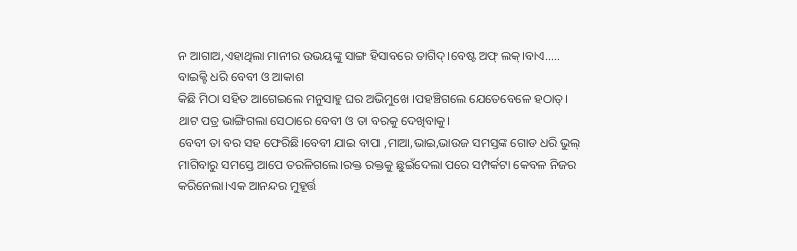ନ ଆଗାଅ,ଏହାଥିଲା ମାନୀର ଉଭୟଙ୍କୁ ସାଙ୍ଗ ହିସାବରେ ତାଗିଦ୍।ବେଷ୍ଟ ଅଫ୍ ଲକ୍।ବାଏ.....
ବାଇକ୍ଟି ଧରି ବେବୀ ଓ ଆକାଶ
କିଛି ମିଠା ସହିତ ଆଗେଇଲେ ମନୁସାହୁ ଘର ଅଭିମୁଖେ ।ପହଞ୍ଚିଗଲେ ଯେତେବେଳେ ହଠାତ୍।
ଥାଟ ପତ୍ର ଭାଙ୍ଗିଗଲା ସେଠାରେ ବେବୀ ଓ ତା ବରକୁ ଦେଖିବାକୁ।
ବେବୀ ତା ବର ସହ ଫେରିଛି।ବେବୀ ଯାଇ ବାପା ,ମାଆ,ଭାଇ,ଭାଉଜ ସମସ୍ତଙ୍କ ଗୋଡ ଧରି ଭୁଲ୍ ମାଗିବାରୁ ସମସ୍ତେ ଆପେ ତରଳିଗଲେ।ରକ୍ତ ରକ୍ତକୁ ଛୁଇଁଦେଲା ପରେ ସମ୍ପର୍କଟା କେବଳ ନିଜର କରିନେଲା।ଏକ ଆନନ୍ଦର ମୁହୂର୍ତ୍ତ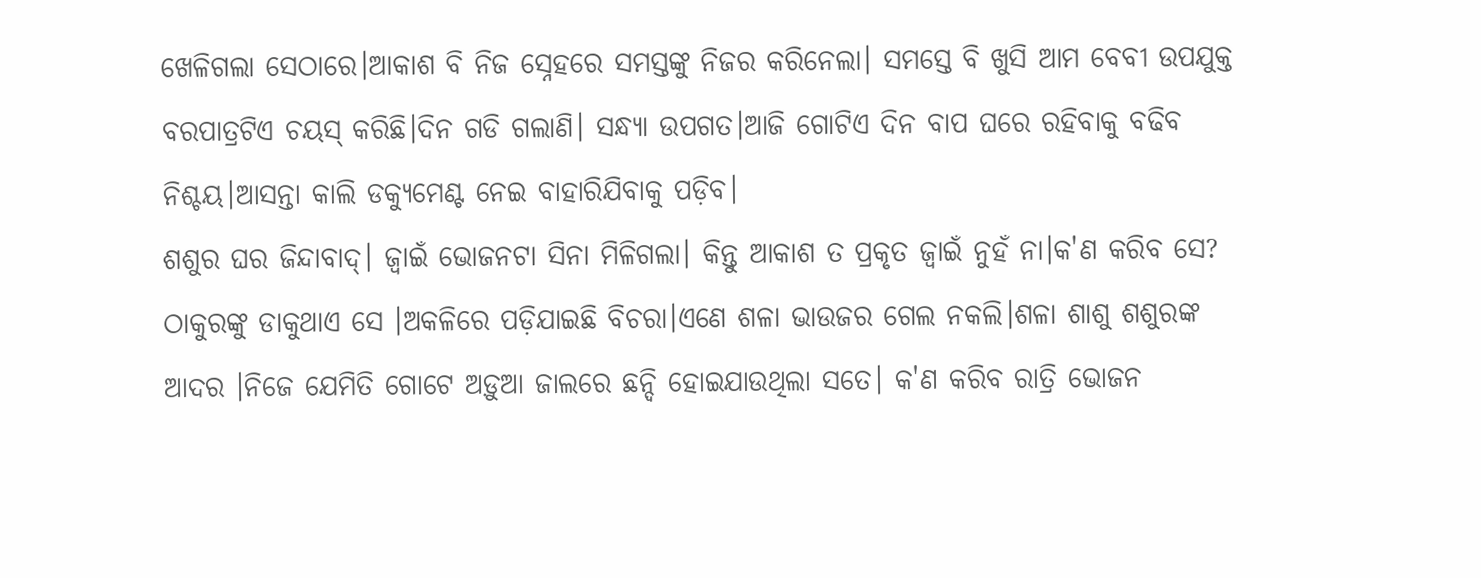ଖେଳିଗଲା ସେଠାରେ।ଆକାଶ ବି ନିଜ ସ୍ନେହରେ ସମସ୍ତଙ୍କୁ ନିଜର କରିନେଲା। ସମସ୍ତେ ବି ଖୁସି ଆମ ବେବୀ ଉପଯୁକ୍ତ ବରପାତ୍ରଟିଏ ଚୟସ୍ କରିଛି।ଦିନ ଗଡି ଗଲାଣି। ସନ୍ଧ୍ୟା ଉପଗତ।ଆଜି ଗୋଟିଏ ଦିନ ବାପ ଘରେ ରହିବାକୁ ବଢିବ ନିଶ୍ଚୟ।ଆସନ୍ତା କାଲି ଡକ୍ୟୁମେଣ୍ଟ ନେଇ ବାହାରିଯିବାକୁ ପଡ଼ିବ।
ଶଶୁର ଘର ଜିନ୍ଦାବାଦ୍। ଜ୍ବାଇଁ ଭୋଜନଟା ସିନା ମିଳିଗଲା। କିନ୍ତୁ ଆକାଶ ତ ପ୍ରକୃତ ଜ୍ବାଇଁ ନୁହଁ ନା।କ'ଣ କରିବ ସେ? ଠାକୁରଙ୍କୁ ଡାକୁଥାଏ ସେ ।ଅକଳିରେ ପଡ଼ିଯାଇଛି ବିଚରା।ଏଣେ ଶଳା ଭାଉଜର ଗେଲ ନକଲି।ଶଳା ଶାଶୁ ଶଶୁରଙ୍କ ଆଦର ।ନିଜେ ଯେମିତି ଗୋଟେ ଅଡ଼ୁଆ ଜାଲରେ ଛନ୍ଦି ହୋଇଯାଉଥିଲା ସତେ। କ'ଣ କରିବ ରାତ୍ରି ଭୋଜନ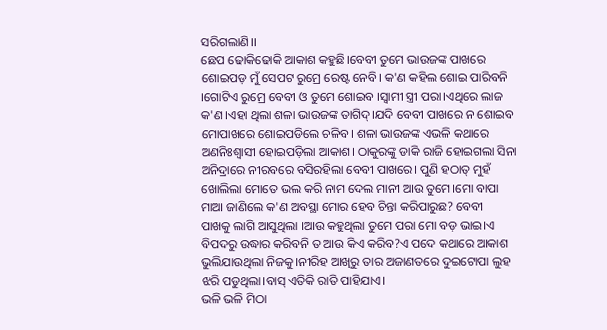ସରିଗଲାଣି।।
ଛେପ ଢୋକିଢୋକି ଆକାଶ କହୁଛି।ବେବୀ ତୁମେ ଭାଉଜଙ୍କ ପାଖରେ ଶୋଇପଡ଼ ମୁଁ ସେପଟ ରୁମ୍ରେ ରେଷ୍ଟ ନେବି। କ'ଣ କହିଲ ଶୋଇ ପାରିବନି ।ଗୋଟିଏ ରୁମ୍ରେ ବେବୀ ଓ ତୁମେ ଶୋଇବ ।ସ୍ଵାମୀ ସ୍ତ୍ରୀ ପରା।ଏଥିରେ ଲାଜ କ'ଣ।ଏହା ଥିଲା ଶଳା ଭାଉଜଙ୍କ ତାଗିଦ୍।ଯଦି ବେବୀ ପାଖରେ ନ ଶୋଇବ ମୋପାଖରେ ଶୋଇପଡିଲେ ଚଳିବ। ଶଳା ଭାଉଜଙ୍କ ଏଭଳି କଥାରେ ଅଣନିଃଶ୍ବାସୀ ହୋଇପଡ଼ିଲା ଆକାଶ। ଠାକୁରଙ୍କୁ ଡାକି ରାଜି ହୋଇଗଲା ସିନା ଅନିଦ୍ରାରେ ନୀରବରେ ବସିରହିଲା ବେବୀ ପାଖରେ। ପୁଣି ହଠାତ୍ ମୁହଁ ଖୋଲିଲା ମୋତେ ଭଲ କରି ନାମ ଦେଲ ମାନୀ ଆଉ ତୁମେ।ମୋ ବାପା ମାଆ ଜାଣିଲେ କ'ଣ ଅବସ୍ଥା ମୋର ହେବ ଚିନ୍ତା କରିପାରୁଛ? ବେବୀ
ପାଖକୁ ଲାଗି ଆସୁଥିଲା ।ଆଉ କହୁଥିଲା ତୁମେ ପରା ମୋ ବଡ଼ ଭାଇ।ଏ ବିପଦରୁ ଉଦ୍ଧାର କରିବନି ତ ଆଉ କିଏ କରିବ?ଏ ପଦେ କଥାରେ ଆକାଶ ଭୁଲିଯାଉଥିଲା ନିଜକୁ।ନୀରିହ ଆଖିରୁ ତାର ଅଜାଣତରେ ଦୁଇଟୋପା ଲୁହ ଝରି ପଡୁଥିଲା।ବାସ୍ ଏତିକି ରାତି ପାହିଯାଏ।
ଭଳି ଭଳି ମିଠା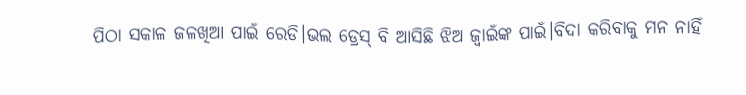ପିଠା ସକାଳ ଜଳଖିଆ ପାଇଁ ରେଡି।ଭଲ ଡ୍ରେସ୍ ବି ଆସିଛି ଝିଅ ଜ୍ବାଇଁଙ୍କ ପାଇଁ।ବିଦା କରିବାକୁ ମନ ନାହିଁ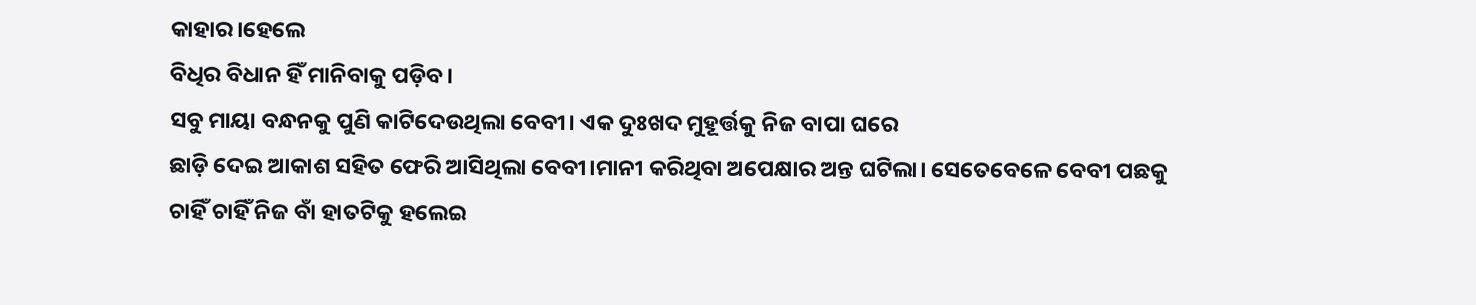କାହାର।ହେଲେ
ବିଧିର ବିଧାନ ହିଁ ମାନିବାକୁ ପଡ଼ିବ।
ସବୁ ମାୟା ବନ୍ଧନକୁ ପୁଣି କାଟିଦେଉଥିଲା ବେବୀ। ଏକ ଦୁଃଖଦ ମୁହୂର୍ତ୍ତକୁ ନିଜ ବାପା ଘରେ
ଛାଡ଼ି ଦେଇ ଆକାଶ ସହିତ ଫେରି ଆସିଥିଲା ବେବୀ।ମାନୀ କରିଥିବା ଅପେକ୍ଷାର ଅନ୍ତ ଘଟିଲା। ସେତେବେଳେ ବେବୀ ପଛକୁ ଚାହିଁ ଚାହିଁ ନିଜ ବାଁ ହାତଟିକୁ ହଲେଇ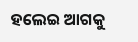ହଲେଇ ଆଗକୁ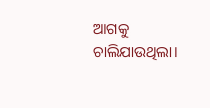ଆଗକୁ ଚାଲିଯାଉଥିଲା।